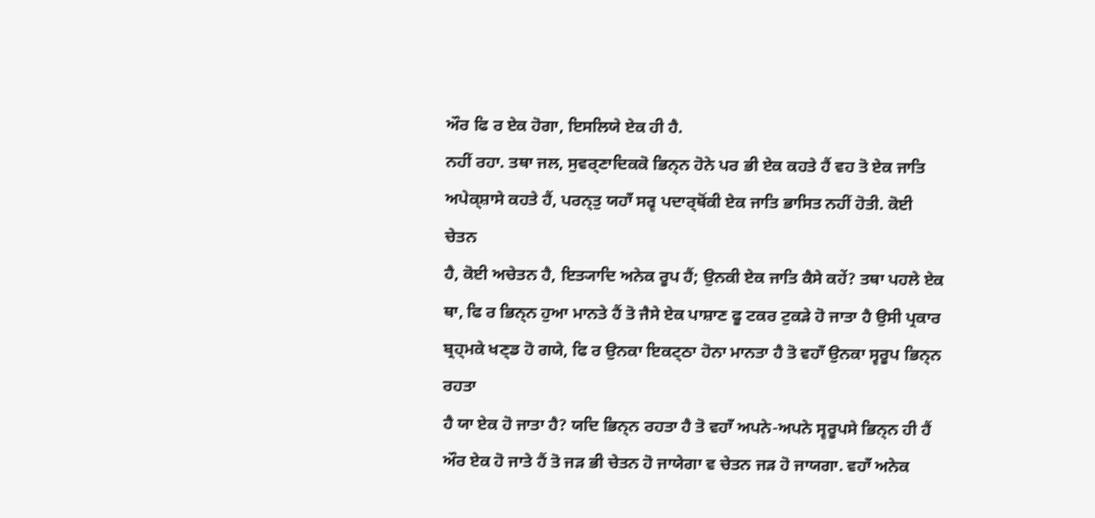ਔਰ ਫਿ ਰ ਏਕ ਹੋਗਾ, ਇਸਲਿਯੇ ਏਕ ਹੀ ਹੈ.
ਨਹੀਂ ਰਹਾ. ਤਥਾ ਜਲ, ਸੁਵਰ੍ਣਾਦਿਕਕੋ ਭਿਨ੍ਨ ਹੋਨੇ ਪਰ ਭੀ ਏਕ ਕਹਤੇ ਹੈਂ ਵਹ ਤੋ ਏਕ ਜਾਤਿ
ਅਪੇਕ੍ਸ਼ਾਸੇ ਕਹਤੇ ਹੈਂ, ਪਰਨ੍ਤੁ ਯਹਾਁ ਸਰ੍ਵ ਪਦਾਰ੍ਥੋਂਕੀ ਏਕ ਜਾਤਿ ਭਾਸਿਤ ਨਹੀਂ ਹੋਤੀ. ਕੋਈ ਚੇਤਨ
ਹੈ, ਕੋਈ ਅਚੇਤਨ ਹੈ, ਇਤ੍ਯਾਦਿ ਅਨੇਕ ਰੂਪ ਹੈਂ; ਉਨਕੀ ਏਕ ਜਾਤਿ ਕੈਸੇ ਕਹੇਂ? ਤਥਾ ਪਹਲੇ ਏਕ
ਥਾ, ਫਿ ਰ ਭਿਨ੍ਨ ਹੁਆ ਮਾਨਤੇ ਹੈਂ ਤੋ ਜੈਸੇ ਏਕ ਪਾਸ਼ਾਣ ਫੂ ਟਕਰ ਟੁਕੜੇ ਹੋ ਜਾਤਾ ਹੈ ਉਸੀ ਪ੍ਰਕਾਰ
ਬ੍ਰਹ੍ਮਕੇ ਖਣ੍ਡ ਹੋ ਗਯੇ, ਫਿ ਰ ਉਨਕਾ ਇਕਟ੍ਠਾ ਹੋਨਾ ਮਾਨਤਾ ਹੈ ਤੋ ਵਹਾਁ ਉਨਕਾ ਸ੍ਵਰੂਪ ਭਿਨ੍ਨ ਰਹਤਾ
ਹੈ ਯਾ ਏਕ ਹੋ ਜਾਤਾ ਹੈ? ਯਦਿ ਭਿਨ੍ਨ ਰਹਤਾ ਹੈ ਤੋ ਵਹਾਁ ਅਪਨੇ-ਅਪਨੇ ਸ੍ਵਰੂਪਸੇ ਭਿਨ੍ਨ ਹੀ ਹੈਂ
ਔਰ ਏਕ ਹੋ ਜਾਤੇ ਹੈਂ ਤੋ ਜੜ ਭੀ ਚੇਤਨ ਹੋ ਜਾਯੇਗਾ ਵ ਚੇਤਨ ਜੜ ਹੋ ਜਾਯਗਾ. ਵਹਾਁ ਅਨੇਕ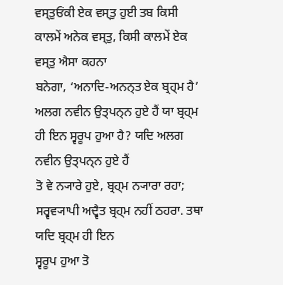ਵਸ੍ਤੁਓਂਕੀ ਏਕ ਵਸ੍ਤੁ ਹੁਈ ਤਬ ਕਿਸੀ ਕਾਲਮੇਂ ਅਨੇਕ ਵਸ੍ਤੁ, ਕਿਸੀ ਕਾਲਮੇਂ ਏਕ ਵਸ੍ਤੁ ਐਸਾ ਕਹਨਾ
ਬਨੇਗਾ, ‘ਅਨਾਦਿ-ਅਨਨ੍ਤ ਏਕ ਬ੍ਰਹ੍ਮ ਹੈ’
ਅਲਗ ਨਵੀਨ ਉਤ੍ਪਨ੍ਨ ਹੁਏ ਹੈਂ ਯਾ ਬ੍ਰਹ੍ਮ ਹੀ ਇਨ ਸ੍ਵਰੂਪ ਹੁਆ ਹੈ? ਯਦਿ ਅਲਗ ਨਵੀਨ ਉਤ੍ਪਨ੍ਨ ਹੁਏ ਹੈਂ
ਤੋ ਵੇ ਨ੍ਯਾਰੇ ਹੁਏ, ਬ੍ਰਹ੍ਮ ਨ੍ਯਾਰਾ ਰਹਾ; ਸਰ੍ਵਵ੍ਯਾਪੀ ਅਦ੍ਵੈਤ ਬ੍ਰਹ੍ਮ ਨਹੀਂ ਠਹਰਾ. ਤਥਾ ਯਦਿ ਬ੍ਰਹ੍ਮ ਹੀ ਇਨ
ਸ੍ਵਰੂਪ ਹੁਆ ਤੋ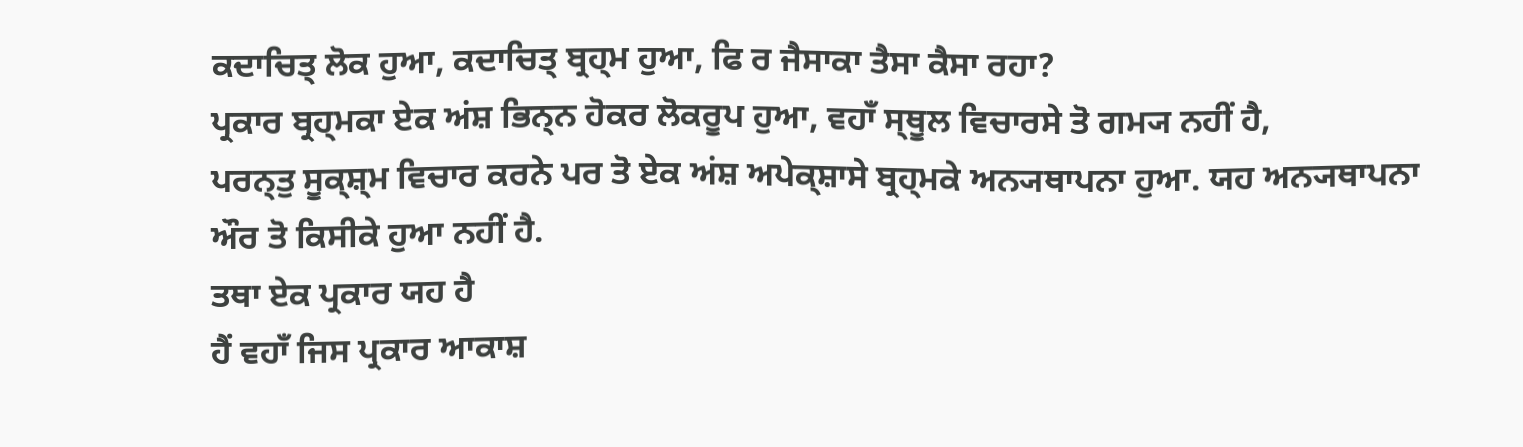ਕਦਾਚਿਤ੍ ਲੋਕ ਹੁਆ, ਕਦਾਚਿਤ੍ ਬ੍ਰਹ੍ਮ ਹੁਆ, ਫਿ ਰ ਜੈਸਾਕਾ ਤੈਸਾ ਕੈਸਾ ਰਹਾ?
ਪ੍ਰਕਾਰ ਬ੍ਰਹ੍ਮਕਾ ਏਕ ਅਂਸ਼ ਭਿਨ੍ਨ ਹੋਕਰ ਲੋਕਰੂਪ ਹੁਆ, ਵਹਾਁ ਸ੍ਥੂਲ ਵਿਚਾਰਸੇ ਤੋ ਗਮ੍ਯ ਨਹੀਂ ਹੈ,
ਪਰਨ੍ਤੁ ਸੂਕ੍ਸ਼੍ਮ ਵਿਚਾਰ ਕਰਨੇ ਪਰ ਤੋ ਏਕ ਅਂਸ਼ ਅਪੇਕ੍ਸ਼ਾਸੇ ਬ੍ਰਹ੍ਮਕੇ ਅਨ੍ਯਥਾਪਨਾ ਹੁਆ. ਯਹ ਅਨ੍ਯਥਾਪਨਾ
ਔਰ ਤੋ ਕਿਸੀਕੇ ਹੁਆ ਨਹੀਂ ਹੈ.
ਤਥਾ ਏਕ ਪ੍ਰਕਾਰ ਯਹ ਹੈ
ਹੈਂ ਵਹਾਁ ਜਿਸ ਪ੍ਰਕਾਰ ਆਕਾਸ਼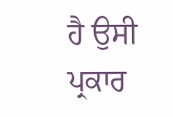ਹੈ ਉਸੀ ਪ੍ਰਕਾਰ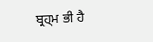ਬ੍ਰਹ੍ਮ ਭੀ ਹੈ